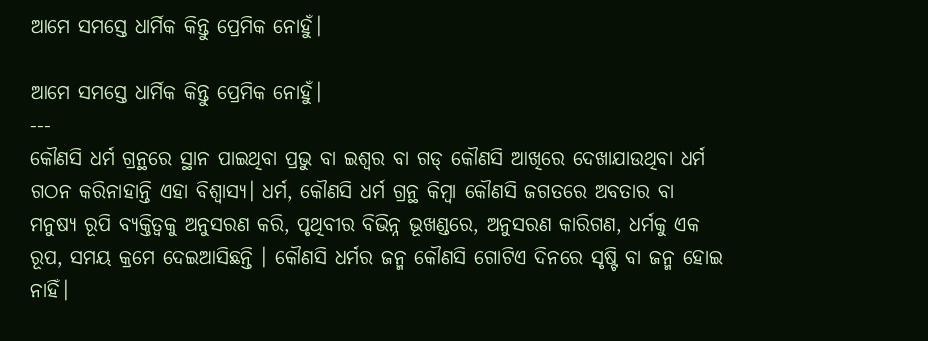ଆମେ ସମସ୍ତେ ଧାର୍ମିକ କିନ୍ତୁ ପ୍ରେମିକ ନୋହୁଁ।

ଆମେ ସମସ୍ତେ ଧାର୍ମିକ କିନ୍ତୁ ପ୍ରେମିକ ନୋହୁଁ।
---
କୌଣସି ଧର୍ମ ଗ୍ରନ୍ଥରେ ସ୍ଥାନ ପାଇଥିବା ପ୍ରଭୁ ବା ଇଶ୍ଵର ବା ଗଡ୍ କୌଣସି ଆଖିରେ ଦେଖାଯାଉଥିବା ଧର୍ମ ଗଠନ କରିନାହାନ୍ତି ଏହା ବିଶ୍ୱାସ୍ୟ। ଧର୍ମ, କୌଣସି ଧର୍ମ ଗ୍ରନ୍ଥ କିମ୍ବା କୌଣସି ଜଗତରେ ଅବତାର ବା ମନୁଷ୍ୟ ରୂପି ବ୍ୟକ୍ତିତ୍ବକୁ ଅନୁସରଣ କରି, ପୃଥିବୀର ବିଭିନ୍ନ ଭୂଖଣ୍ଡରେ, ଅନୁସରଣ କାରିଗଣ, ଧର୍ମକୁ ଏକ ରୂପ, ସମୟ କ୍ରମେ ଦେଇଆସିଛନ୍ତି । କୌଣସି ଧର୍ମର ଜନ୍ମ କୌଣସି ଗୋଟିଏ ଦିନରେ ସୃଷ୍ଟି ବା ଜନ୍ମ ହୋଇ ନାହିଁ।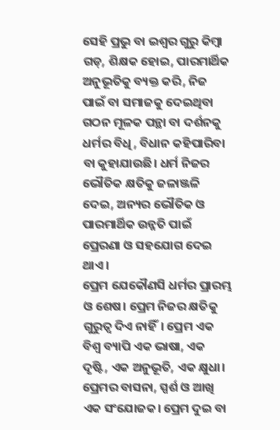ସେହି ପ୍ରଭୁ ବା ଇଶ୍ଵର ଗୁରୁ କିମ୍ବା ଗଡ୍, ଶିକ୍ଷକ ହୋଇ, ପାରମାର୍ଥିକ ଅନୁଭୂତିକୁ ବ୍ୟକ୍ତ କରି, ନିଜ ପାଇଁ ବା ସମାଜକୁ ଦେଇଥିବା ଗଠନ ମୂଳକ ପନ୍ଥା ବା ଦର୍ଶନକୁ ଧର୍ମର ବିଧି, ବିଧାନ କହିପାରିବା ବା କୁହାଯାଉଛି। ଧର୍ମ ନିଜର ଭୌତିକ କ୍ଷତିକୁ ଜଳାଞ୍ଜଳି ଦେଇ, ଅନ୍ୟର ଭୌତିକ ଓ ପାରମାର୍ଥିକ ଉନ୍ନତି ପାଇଁ ପ୍ରେରଣା ଓ ସହଯୋଗ ଦେଇ ଥାଏ।
ପ୍ରେମ ଯେକୌଣସି ଧର୍ମର ପ୍ରାରମ୍ଭ ଓ ଶେଷ। ପ୍ରେମ ନିଜର କ୍ଷତିକୁ ଗୁରୁତ୍ଵ ଦିଏ ନାହିଁ। ପ୍ରେମ ଏକ ବିଶ୍ଵ ବ୍ୟାପି ଏକ ଭାଷା, ଏକ ଦୃଷ୍ଟି, ଏକ ଅନୁଭୂତି, ଏକ କ୍ଷୁଧା। ପ୍ରେମର ବାସନା, ସ୍ପର୍ଶ ଓ ଆଖି ଏକ ସଂଯୋଜକ। ପ୍ରେମ ଦୁଇ ବା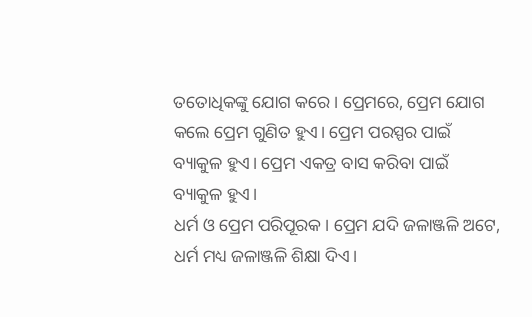ତତୋଧିକଙ୍କୁ ଯୋଗ କରେ। ପ୍ରେମରେ, ପ୍ରେମ ଯୋଗ କଲେ ପ୍ରେମ ଗୁଣିତ ହୁଏ। ପ୍ରେମ ପରସ୍ପର ପାଇଁ ବ୍ୟାକୁଳ ହୁଏ। ପ୍ରେମ ଏକତ୍ର ବାସ କରିବା ପାଇଁ ବ୍ୟାକୁଳ ହୁଏ।
ଧର୍ମ ଓ ପ୍ରେମ ପରିପୂରକ। ପ୍ରେମ ଯଦି ଜଳାଞ୍ଜଳି ଅଟେ, ଧର୍ମ ମଧ୍ୟ ଜଳାଞ୍ଜଳି ଶିକ୍ଷା ଦିଏ।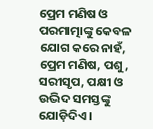ପ୍ରେମ ମଣିଷ ଓ ପରମାତ୍ମାଙ୍କୁ କେବଳ ଯୋଗ କରେ ନାହଁ, ପ୍ରେମ ମଣିଷ, ପଶୁ, ସରୀସୃପ, ପକ୍ଷୀ ଓ ଉଦ୍ଭିଦ ସମସ୍ତଙ୍କୁ ଯୋଡ଼ିଦିଏ।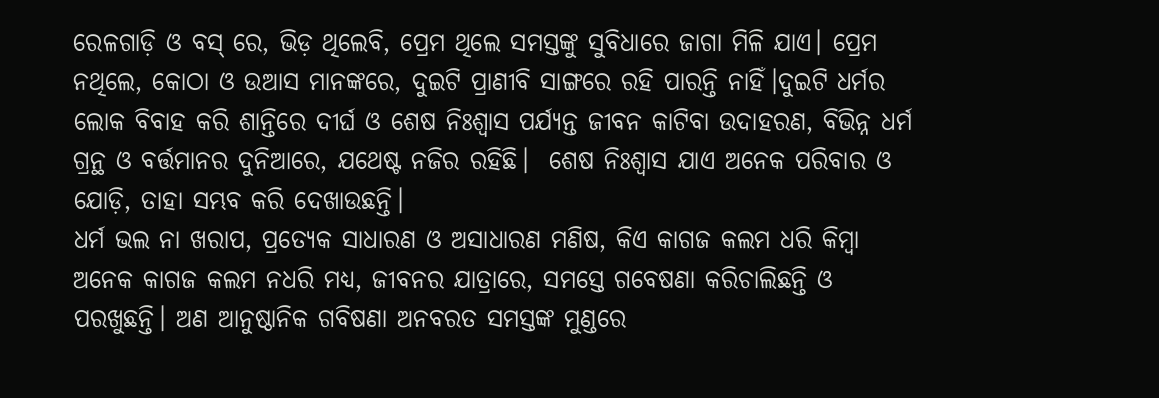ରେଳଗାଡ଼ି ଓ ବସ୍ ରେ, ଭିଡ଼ ଥିଲେବି, ପ୍ରେମ ଥିଲେ ସମସ୍ତଙ୍କୁ ସୁବିଧାରେ ଜାଗା ମିଳି ଯାଏ। ପ୍ରେମ ନଥିଲେ, କୋଠା ଓ ଉଆସ ମାନଙ୍କରେ, ଦୁଇଟି ପ୍ରାଣୀବି ସାଙ୍ଗରେ ରହି ପାରନ୍ତି ନାହିଁ।ଦୁଇଟି ଧର୍ମର ଲୋକ ବିବାହ କରି ଶାନ୍ତିରେ ଦୀର୍ଘ ଓ ଶେଷ ନିଃଶ୍ୱାସ ପର୍ଯ୍ୟନ୍ତ ଜୀବନ କାଟିବା ଉଦାହରଣ, ବିଭିନ୍ନ ଧର୍ମ ଗ୍ରନ୍ଥ ଓ ବର୍ତ୍ତମାନର ଦୁନିଆରେ, ଯଥେଷ୍ଟ ନଜିର ରହିଛି।  ଶେଷ ନିଃଶ୍ୱାସ ଯାଏ ଅନେକ ପରିବାର ଓ ଯୋଡ଼ି, ତାହା ସମ୍ଭବ କରି ଦେଖାଉଛନ୍ତି।
ଧର୍ମ ଭଲ ନା ଖରାପ, ପ୍ରତ୍ୟେକ ସାଧାରଣ ଓ ଅସାଧାରଣ ମଣିଷ, କିଏ କାଗଜ କଲମ ଧରି କିମ୍ବା ଅନେକ କାଗଜ କଲମ ନଧରି ମଧ୍ୟ, ଜୀବନର ଯାତ୍ରାରେ, ସମସ୍ତେ ଗବେଷଣା କରିଚାଲିଛନ୍ତି ଓ ପରଖୁଛନ୍ତି। ଅଣ ଆନୁଷ୍ଠାନିକ ଗବିଷଣା ଅନବରତ ସମସ୍ତଙ୍କ ମୁଣ୍ଡରେ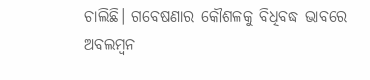ଚାଲିଛି। ଗବେଷଣାର କୌଶଳକୁ ବିଧିବଦ୍ଧ ଭାବରେ ଅବଲମ୍ବନ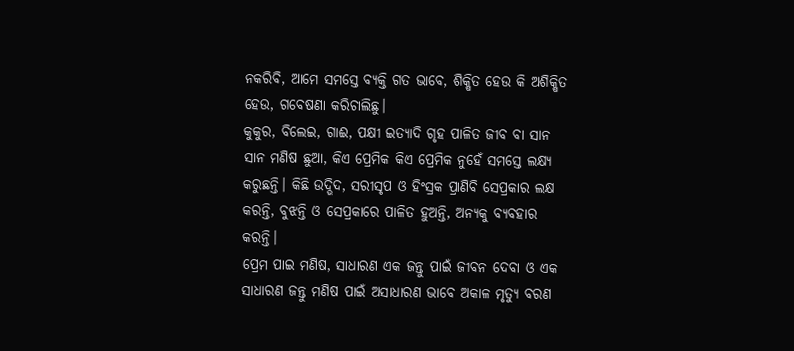ନକରିବି, ଆମେ ସମସ୍ତେ ବ୍ୟକ୍ତି ଗତ ଭାବେ, ଶିକ୍ଷିତ ହେଉ କି ଅଶିକ୍ଷିତ ହେଉ, ଗବେଷଣା କରିଚାଲିଛୁ।
କୁକୁର, ବିଲେଇ, ଗାଈ, ପକ୍ଷୀ ଇତ୍ୟାଦି ଗୃହ ପାଳିତ ଜୀବ ବା ସାନ ସାନ ମଣିଷ ଛୁଆ, କିଏ ପ୍ରେମିକ କିଏ ପ୍ରେମିକ ନୁହେଁ ସମସ୍ତେ ଲକ୍ଷ୍ୟ କରୁଛନ୍ତି। କିଛି ଉଦ୍ଭିଦ, ସରୀସୃପ ଓ ହିଂସ୍ରକ ପ୍ରାଣିବି ସେପ୍ରକାର ଲକ୍ଷ କରନ୍ତି, ବୁଝନ୍ତି ଓ ସେପ୍ରକାରେ ପାଳିତ ହୁଅନ୍ତି, ଅନ୍ୟକୁ ବ୍ୟବହାର କରନ୍ତି।
ପ୍ରେମ ପାଇ ମଣିଷ, ସାଧାରଣ ଏକ ଜନ୍ତୁ ପାଇଁ ଜୀବନ ଦେବା ଓ ଏକ ସାଧାରଣ ଜନ୍ତୁ ମଣିଷ ପାଇଁ ଅସାଧାରଣ ଭାବେ ଅକାଳ ମୃତ୍ୟୁ ବରଣ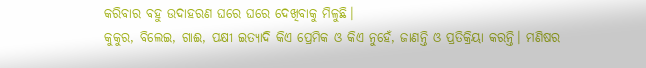କରିବାର ବହୁ ଉଦାହରଣ ଘରେ ଘରେ ଦେଖିବାକୁ ମିଳୁଛି।
କୁକୁର, ବିଲେଇ, ଗାଈ, ପକ୍ଷୀ ଇତ୍ୟାଦି କିଏ ପ୍ରେମିକ ଓ କିଏ ନୁହେଁ, ଜାଣନ୍ତି ଓ ପ୍ରତିକ୍ରିୟା କରନ୍ତି। ମଣିଷର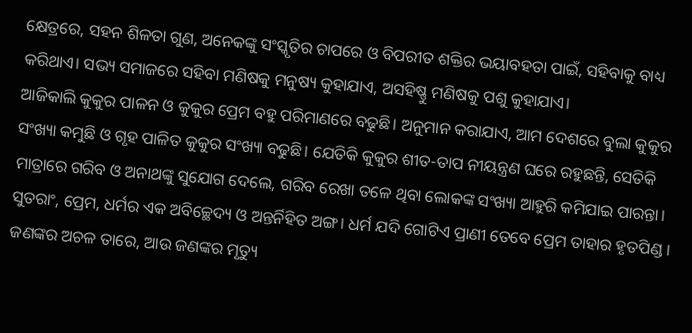କ୍ଷେତ୍ରରେ, ସହନ ଶିଳତା ଗୁଣ, ଅନେକଙ୍କୁ ସଂସ୍କୃତିର ଚାପରେ ଓ ବିପରୀତ ଶକ୍ତିର ଭୟାବହତା ପାଇଁ, ସହିବାକୁ ବାଧ୍ୟ କରିଥାଏ। ସଭ୍ୟ ସମାଜରେ ସହିବା ମଣିଷକୁ ମନୁଷ୍ୟ କୁହାଯାଏ, ଅସହିଷ୍ଣୁ ମଣିଷକୁ ପଶୁ କୁହାଯାଏ।
ଆଜିକାଲି କୁକୁର ପାଳନ ଓ କୁକୁର ପ୍ରେମ ବହୁ ପରିମାଣରେ ବଢୁଛି। ଅନୁମାନ କରାଯାଏ, ଆମ ଦେଶରେ ବୁଲା କୁକୁର ସଂଖ୍ୟା କମୁଛି ଓ ଗୃହ ପାଳିତ କୁକୁର ସଂଖ୍ୟା ବଢୁଛି। ଯେତିକି କୁକୁର ଶୀତ-ତାପ ନୀୟନ୍ତ୍ରଣ ଘରେ ରହୁଛନ୍ତି, ସେତିକି ମାତ୍ରାରେ ଗରିବ ଓ ଅନାଥଙ୍କୁ ସୁଯୋଗ ଦେଲେ, ଗରିବ ରେଖା ତଳେ ଥିବା ଲୋକଙ୍କ ସଂଖ୍ୟା ଆହୁରି କମିଯାଇ ପାରନ୍ତା।
ସୁତରାଂ, ପ୍ରେମ, ଧର୍ମର ଏକ ଅବିଚ୍ଛେଦ୍ୟ ଓ ଅନ୍ତର୍ନିହିତ ଅଙ୍ଗ। ଧର୍ମ ଯଦି ଗୋଟିଏ ପ୍ରାଣୀ ତେବେ ପ୍ରେମ ତାହାର ହୃତପିଣ୍ଡ । ଜଣଙ୍କର ଅଚଳ ତାରେ, ଆଉ ଜଣଙ୍କର ମୃତ୍ୟୁ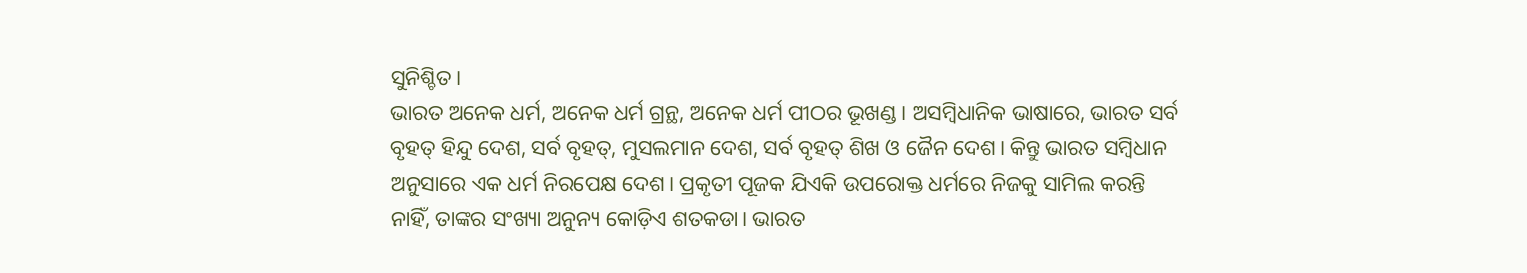ସୁନିଶ୍ଚିତ।
ଭାରତ ଅନେକ ଧର୍ମ, ଅନେକ ଧର୍ମ ଗ୍ରନ୍ଥ, ଅନେକ ଧର୍ମ ପୀଠର ଭୂଖଣ୍ଡ। ଅସମ୍ୱିଧାନିକ ଭାଷାରେ, ଭାରତ ସର୍ବ ବୃହତ୍ ହିନ୍ଦୁ ଦେଶ, ସର୍ବ ବୃହତ୍, ମୁସଲମାନ ଦେଶ, ସର୍ବ ବୃହତ୍ ଶିଖ ଓ ଜୈନ ଦେଶ। କିନ୍ତୁ ଭାରତ ସମ୍ବିଧାନ ଅନୁସାରେ ଏକ ଧର୍ମ ନିରପେକ୍ଷ ଦେଶ। ପ୍ରକୃତୀ ପୂଜକ ଯିଏକି ଉପରୋକ୍ତ ଧର୍ମରେ ନିଜକୁ ସାମିଲ କରନ୍ତି ନାହିଁ, ତାଙ୍କର ସଂଖ୍ୟା ଅନୁନ୍ୟ କୋଡ଼ିଏ ଶତକଡା। ଭାରତ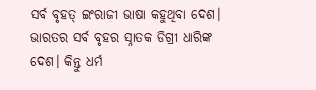ସର୍ବ ବୃହତ୍ ଇଂରାଜୀ ଭାଷା କହୁଥିବା ଦେଶ। ଭାରତର ସର୍ବ ବୃହର ସ୍ନାତକ ଡିଗ୍ରୀ ଧାରିଙ୍କ ଦେଶ। କିନ୍ତୁ ଧର୍ମ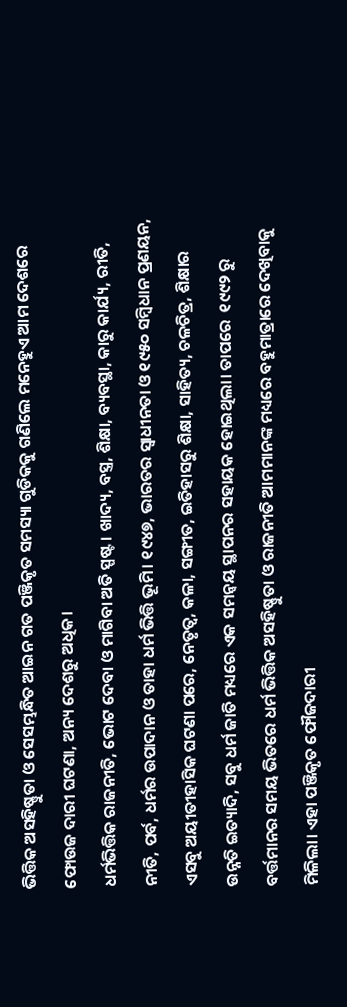ଭିତ୍ତିକ ଅସହିଷ୍ଣୁତା ଓ ସେସମ୍ଭନ୍ଧିତ ଆଇନ ଗତ ପଞ୍ଜିକୃତ ସମସ୍ୟା ଗୁଡିକକୁ ଗଣିଲେ ମନେହୁଏ ଆମ ଦେଶରେ ଫୋଉଜ ଦାରୀ ଘଟଣା, ଅନ୍ୟ ଦେଶରୁ ଅଧିକ।
ଧର୍ମଭିତ୍ତିକ ରାଜନୀତି, ଭୋଟ ଦେବା ଓ ମାଗିବା ଅତି ସ୍ପଷ୍ଟ। ଖାଦ୍ୟ, ବସ୍ତ୍ର, ଶିକ୍ଷା, ବ୍ୟବସ୍ଥା, କାରୁ କାର୍ଯ୍ୟ, ରୀତି, ନୀତି, ପର୍ବ, ଧର୍ମର ଉପାଦାନ ଓ ତାହା ଧର୍ମ ଭିତ୍ତି ଭୂମି। ୧୯୪୭, ଭାରତର ସ୍ଵାଧୀନତା ଓ ୧୯୫୦ ସମ୍ବିଧାନ ପ୍ରଣୟନ, ଏସବୁ ଅୟୀତୀହାସିକ ଘଟଣା ପରେ, ନେତୃତ୍ୱ, କଳା, ସଙ୍ଗୀତ, ଇତିହାସରୁ ଶିକ୍ଷା, ସାହିତ୍ୟ, ଚଳଚିତ୍ର, ଶିକ୍ଷାର ଉନ୍ନତି ଇତ୍ୟାଦି, ସବୁ ଧର୍ମ ଜାତି ମଧ୍ୟରେ ଏକ ସମନ୍ୱୟ ସ୍ଥାପନର ସହାୟକ ହୋଇଥିଲା। ତାପରେ  ୧୯୯୨ ରୁ ବର୍ତ୍ତମାନର ସମୟ ଭିତରେ ଧର୍ମ ଭିତ୍ତିକ ଅସହିଷ୍ଣୁତା ଓ ରାଜନୀତି ଆମମାନଙ୍କ ମଧ୍ୟରେ ବହୁମାତ୍ରାରେ ଦେଖିବାକୁ ମିଳିଲା। ଏହା ପଞ୍ଜିକୃତ ଫୌଜଦାରୀ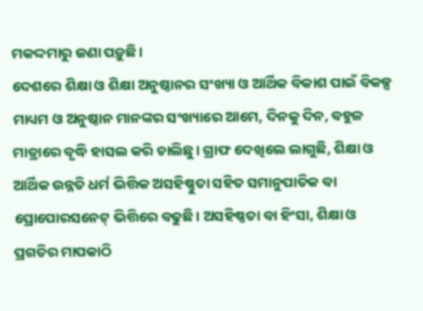ମକଦ୍ଦମାରୁ ଜଣା ପଡ଼ୁଛି।
ଦେଶରେ ଶିକ୍ଷା ଓ ଶିକ୍ଷା ଅନୁଷ୍ଠାନର ସଂଖ୍ୟା ଓ ଆର୍ଥିକ ବିକାଶ ପାଇଁ ବିକଳ୍ପ ମାଧ୍ୟମ ଓ ଅନୁଷ୍ଠାନ ମାନଙ୍କର ସଂଖ୍ୟାରେ ଆମେ, ଦିନକୁ ଦିନ, ବହୁଳ ମାତ୍ରାରେ ବୃଦ୍ଧି ହାସଲ କରି ଚାଲିଛୁ। ଗ୍ରାଫ ଦେଖିଲେ ଲାଗୁଛି, ଶିକ୍ଷା ଓ ଆର୍ଥିକ ଉନ୍ନତି ଧର୍ମ ଭିତ୍ତିକ ଅସହିଷ୍ଣୁତା ସହିତ ସମାନୁପାତିକ ବା ପ୍ରୋପୋରସନେଟ୍ ଭିତ୍ତିରେ ବଢୁଛି। ଅସହିଷ୍ଣତା ବା ହିଂସା, ଶିକ୍ଷା ଓ ପ୍ରଗତିର ମାପକାଠି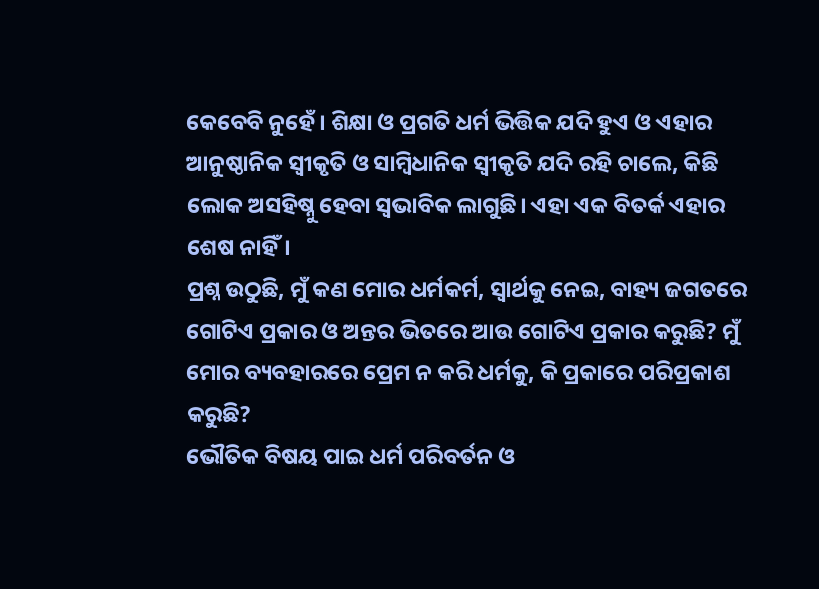କେବେବି ନୁହେଁ। ଶିକ୍ଷା ଓ ପ୍ରଗତି ଧର୍ମ ଭିତ୍ତିକ ଯଦି ହୁଏ ଓ ଏହାର ଆନୁଷ୍ଠାନିକ ସ୍ଵୀକୃତି ଓ ସାମ୍ବିଧାନିକ ସ୍ଵୀକୃତି ଯଦି ରହି ଚାଲେ, କିଛି ଲୋକ ଅସହିଷ୍ନୁ ହେବା ସ୍ବଭାବିକ ଲାଗୁଛି। ଏହା ଏକ ବିତର୍କ ଏହାର ଶେଷ ନାହିଁ।
ପ୍ରଶ୍ନ ଉଠୁଛି, ମୁଁ କଣ ମୋର ଧର୍ମକର୍ମ, ସ୍ବାର୍ଥକୁ ନେଇ, ବାହ୍ୟ ଜଗତରେ ଗୋଟିଏ ପ୍ରକାର ଓ ଅନ୍ତର ଭିତରେ ଆଉ ଗୋଟିଏ ପ୍ରକାର କରୁଛି? ମୁଁ ମୋର ବ୍ୟବହାରରେ ପ୍ରେମ ନ କରି ଧର୍ମକୁ, କି ପ୍ରକାରେ ପରିପ୍ରକାଶ କରୁଛି?
ଭୌତିକ ବିଷୟ ପାଇ ଧର୍ମ ପରିବର୍ତନ ଓ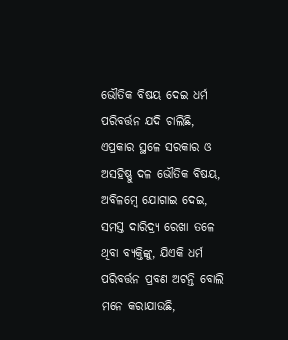ଭୌତିକ ବିଷୟ ଦେଇ ଧର୍ମ ପରିବର୍ତ୍ତନ ଯଦି ଚାଲିଛି, ଏପ୍ରକାର ସ୍ଥଳେ ସରକାର ଓ ଅସହିଷ୍ଣୁ ଦଳ ଭୌତିକ ବିଷୟ, ଅବିଳମ୍ବେ ଯୋଗାଇ ଦେଇ, ସମସ୍ତ ଦାରିଦ୍ର୍ୟ ରେଖା ତଳେ ଥିବା ବ୍ୟକ୍ତିଙ୍କୁ, ଯିଏକି ଧର୍ମ ପରିବର୍ତ୍ତନ ପ୍ରବଣ ଅଟନ୍ତି ବୋଲି ମନେ କରାଯାଉଛି,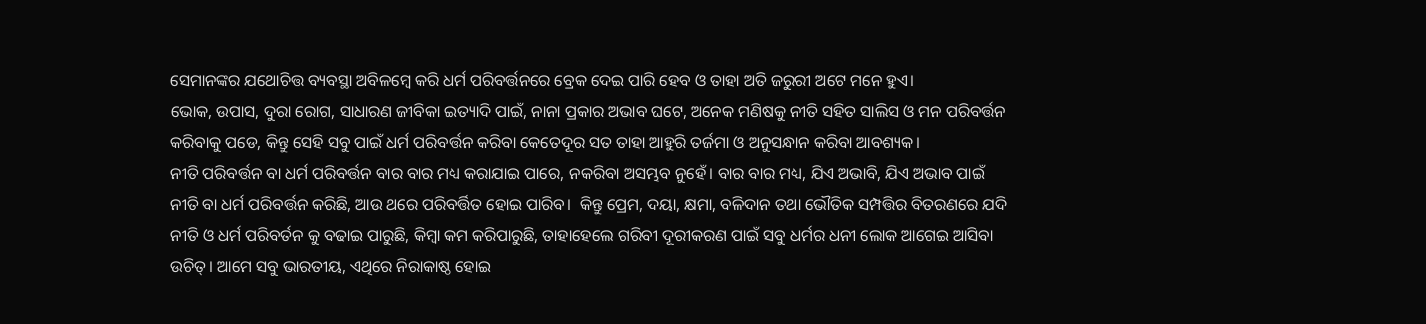ସେମାନଙ୍କର ଯଥୋଚିତ୍ତ ବ୍ୟବସ୍ଥା ଅବିଳମ୍ବେ କରି ଧର୍ମ ପରିବର୍ତ୍ତନରେ ବ୍ରେକ ଦେଇ ପାରି ହେବ ଓ ତାହା ଅତି ଜରୁରୀ ଅଟେ ମନେ ହୁଏ।
ଭୋକ, ଉପାସ, ଦୁରା ରୋଗ, ସାଧାରଣ ଜୀବିକା ଇତ୍ୟାଦି ପାଇଁ, ନାନା ପ୍ରକାର ଅଭାବ ଘଟେ, ଅନେକ ମଣିଷକୁ ନୀତି ସହିତ ସାଲିସ ଓ ମନ ପରିବର୍ତ୍ତନ କରିବାକୁ ପଡେ, କିନ୍ତୁ ସେହି ସବୁ ପାଇଁ ଧର୍ମ ପରିବର୍ତ୍ତନ କରିବା କେତେଦୂର ସତ ତାହା ଆହୁରି ତର୍ଜମା ଓ ଅନୁସନ୍ଧାନ କରିବା ଆବଶ୍ୟକ।
ନୀତି ପରିବର୍ତ୍ତନ ବା ଧର୍ମ ପରିବର୍ତ୍ତନ ବାର ବାର ମଧ୍ୟ କରାଯାଇ ପାରେ, ନକରିବା ଅସମ୍ଭବ ନୁହେଁ। ବାର ବାର ମଧ୍ୟ, ଯିଏ ଅଭାବି, ଯିଏ ଅଭାବ ପାଇଁ ନୀତି ବା ଧର୍ମ ପରିବର୍ତ୍ତନ କରିଛି, ଆଉ ଥରେ ପରିବର୍ତ୍ତିତ ହୋଇ ପାରିବ।  କିନ୍ତୁ ପ୍ରେମ, ଦୟା, କ୍ଷମା, ବଳିଦାନ ତଥା ଭୌତିକ ସମ୍ପତ୍ତିର ବିତରଣରେ ଯଦି ନୀତି ଓ ଧର୍ମ ପରିବର୍ତନ କୁ ବଢାଇ ପାରୁଛି, କିମ୍ବା କମ କରିପାରୁଛି, ତାହାହେଲେ ଗରିବୀ ଦୂରୀକରଣ ପାଇଁ ସବୁ ଧର୍ମର ଧନୀ ଲୋକ ଆଗେଇ ଆସିବା ଉଚିତ୍। ଆମେ ସବୁ ଭାରତୀୟ, ଏଥିରେ ନିରାକାଷ୍ଠ ହୋଇ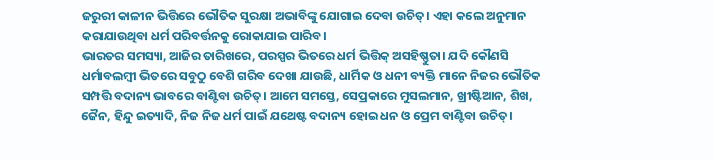ଜରୁରୀ କାଳୀନ ଭିତ୍ତିରେ ଭୌତିକ ସୁରକ୍ଷା ଅଭାବିଙ୍କୁ ଯୋଗାଇ ଦେବା ଉଚିତ୍। ଏହା କଲେ ଅନୁମାନ କରାଯାଉଥିବା ଧର୍ମ ପରିବର୍ତ୍ତନକୁ ରୋକାଯାଇ ପାରିବ।
ଭାରତର ସମସ୍ୟା, ଆଜିର ତାରିଖରେ, ପରସ୍ପର ଭିତରେ ଧର୍ମ ଭିତ୍ତିକ୍ ଅସହିଷ୍ଣୁତା। ଯଦି କୌଣସି ଧର୍ମାବଲମ୍ବୀ ଭିତରେ ସବୁଠୁ ବେଶି ଗରିବ ଦେଖା ଯାଉଛି, ଧାର୍ମିକ ଓ ଧନୀ ବ୍ୟକ୍ତି ମାନେ ନିଜର ଭୌତିକ ସମ୍ପତ୍ତି ବଦାନ୍ୟ ଭାବରେ ବାଣ୍ଟିବା ଉଚିତ୍। ଆମେ ସମସ୍ତେ, ସେପ୍ରକାରେ ମୁସଲମାନ, ଖ୍ରୀଷ୍ଟିଆନ, ଶିଖ, ଜୈନ, ହିନ୍ଦୁ ଇତ୍ୟାଦି, ନିଜ ନିଜ ଧର୍ମ ପାଇଁ ଯଥେଷ୍ଟ ବଦାନ୍ୟ ହୋଇ ଧନ ଓ ପ୍ରେମ ବାଣ୍ଟିବା ଉଚିତ୍।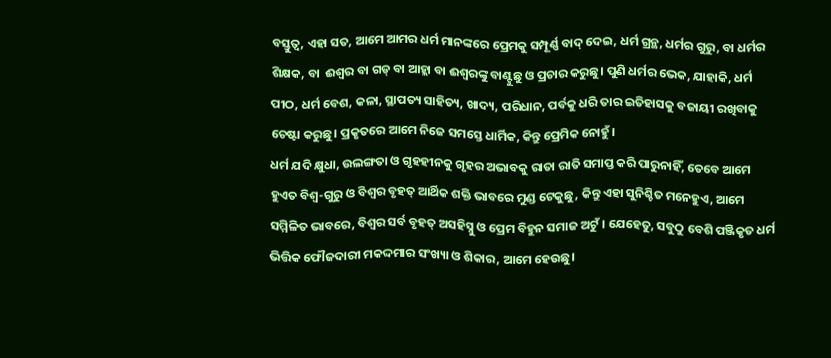ବସ୍ତୁତ୍ଵ, ଏହା ସତ, ଆମେ ଆମର ଧର୍ମ ମାନଙ୍କରେ ପ୍ରେମକୁ ସମ୍ପୂର୍ଣ୍ଣ ବାଦ୍ ଦେଇ, ଧର୍ମ ଗ୍ରନ୍ଥ, ଧର୍ମର ଗୁରୁ, ବା ଧର୍ମର ଶିକ୍ଷକ, ବା  ଈଶ୍ଵର ବା ଗଡ୍ ବା ଆହ୍ଲା ବା ଈଶ୍ଵରଙ୍କୁ ବାଣ୍ଟୁଛୁ ଓ ପ୍ରଚାର କରୁଛୁ। ପୁଣି ଧର୍ମର ଭେକ, ଯାହାକି, ଧର୍ମ ପୀଠ, ଧର୍ମ ବେଶ, କଳା, ସ୍ଥାପତ୍ୟ ସାହିତ୍ୟ, ଖାଦ୍ୟ, ପରିଧାନ, ପର୍ବକୁ ଧରି ତାର ଇତିହାସକୁ ବଜାୟୀ ରଖିବାକୁ ଚେଷ୍ଟା କରୁଛୁ। ପ୍ରକୃତରେ ଆମେ ନିଜେ ସମସ୍ତେ ଧାର୍ମିକ, କିନ୍ତୁ ପ୍ରେମିକ ନୋହୁଁ।
ଧର୍ମ ଯଦି କ୍ଷୁଧା, ଉଲଙ୍ଗତା ଓ ଗୃହହୀନକୁ ଗୃହର ଅଭାବକୁ ରାତା ରାତି ସମାପ୍ତ କରି ପାରୁନାହିଁ, ତେବେ ଆମେ ହୁଏତ ବିଶ୍ଵ-ଗୁରୁ ଓ ବିଶ୍ୱର ବୃହତ୍ ଆର୍ଥିକ ଶକ୍ତି ଭାବରେ ମୁଣ୍ଡ ଟେକୁଛୁ, କିନ୍ତୁ ଏହା ସୁନିଶ୍ଚିତ ମନେହୁଏ, ଆମେ ସମ୍ମିଳିତ ଭାବରେ, ବିଶ୍ଵର ସର୍ବ ବୃହତ୍ ଅସହିସ୍ନୁ ଓ ପ୍ରେମ ବିହୁନ ସମାଜ ଅଟୁଁ। ଯେହେତୁ, ସବୁଠୁ ବେଶି ପଞ୍ଜିକୃତ ଧର୍ମ ଭିତ୍ତିକ ଫୌଜଦାରୀ ମକଦ୍ଦମାର ସଂଖ୍ୟା ଓ ଶିକାର, ଆମେ ହେଉଛୁ।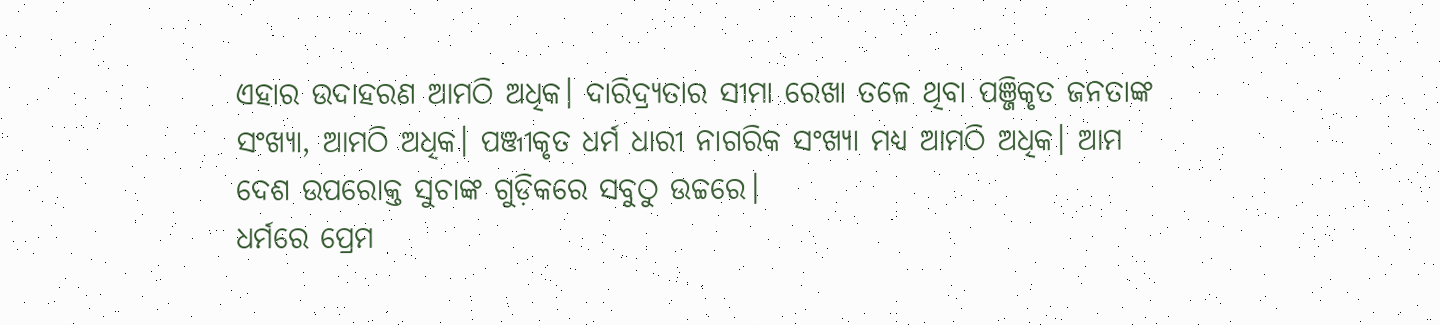ଏହାର ଉଦାହରଣ ଆମଠି ଅଧିକ। ଦାରିଦ୍ର୍ୟତାର ସୀମା ରେଖା ତଳେ ଥିବା ପଞ୍ଜିକୃତ ଜନତାଙ୍କ ସଂଖ୍ୟା, ଆମଠି ଅଧିକ। ପଞ୍ଜୀକୃତ ଧର୍ମ ଧାରୀ ନାଗରିକ ସଂଖ୍ୟା ମଧ୍ୟ ଆମଠି ଅଧିକ। ଆମ ଦେଶ ଉପରୋକ୍ତ ସୁଚାଙ୍କ ଗୁଡ଼ିକରେ ସବୁଠୁ ଉଚ୍ଚରେ।
ଧର୍ମରେ ପ୍ରେମ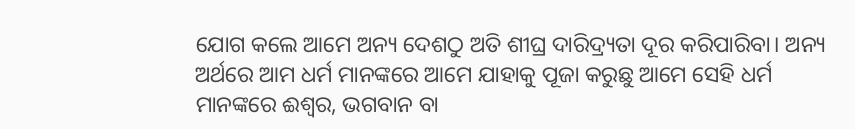ଯୋଗ କଲେ ଆମେ ଅନ୍ୟ ଦେଶଠୁ ଅତି ଶୀଘ୍ର ଦାରିଦ୍ର୍ୟତା ଦୂର କରିପାରିବା। ଅନ୍ୟ ଅର୍ଥରେ ଆମ ଧର୍ମ ମାନଙ୍କରେ ଆମେ ଯାହାକୁ ପୂଜା କରୁଛୁ ଆମେ ସେହି ଧର୍ମ ମାନଙ୍କରେ ଈଶ୍ଵର, ଭଗବାନ ବା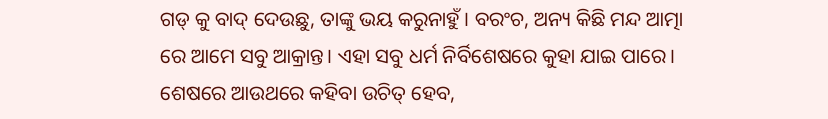ଗଡ୍ କୁ ବାଦ୍ ଦେଉଛୁ, ତାଙ୍କୁ ଭୟ କରୁନାହୁଁ। ବରଂଚ, ଅନ୍ୟ କିଛି ମନ୍ଦ ଆତ୍ମା ରେ ଆମେ ସବୁ ଆକ୍ରାନ୍ତ। ଏହା ସବୁ ଧର୍ମ ନିର୍ବିଶେଷରେ କୁହା ଯାଇ ପାରେ। ଶେଷରେ ଆଉଥରେ କହିବା ଉଚିତ୍ ହେବ,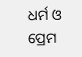ଧର୍ମ ଓ ପ୍ରେମ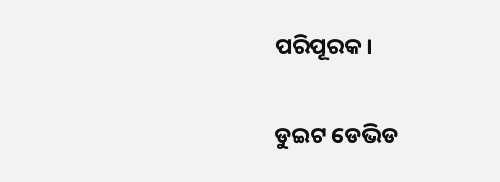ପରିପୂରକ।

ଡୁଇଟ ଡେଭିଡ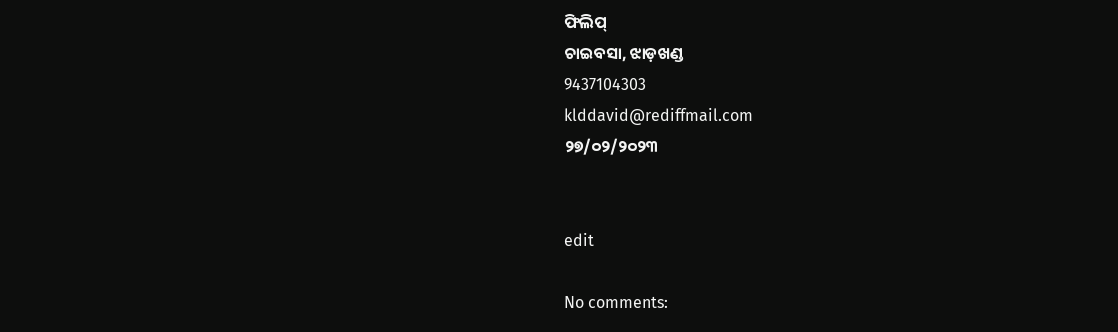ଫିଲିପ୍
ଚାଇବସା, ଝାଡ଼ଖଣ୍ଡ
9437104303
klddavid@rediffmail.com
୨୭/୦୨/୨୦୨୩


edit

No comments: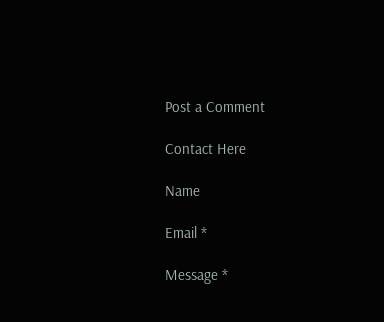Post a Comment

Contact Here

Name

Email *

Message *